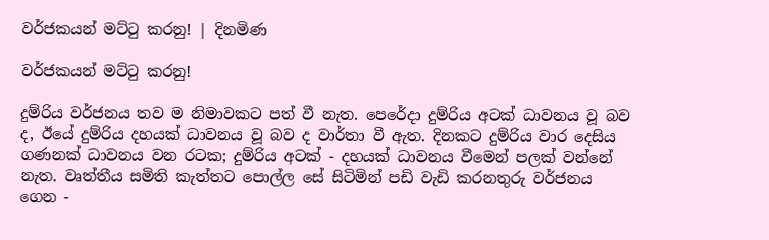වර්ජකයන් මට්ටු කරනු! | දිනමිණ

වර්ජකයන් මට්ටු කරනු!

දුම්රිය වර්ජනය තව ම නිමාවකට පත් වී නැත. පෙරේදා දුම්රිය අටක් ධාවනය වූ බව ද, ඊයේ දුම්රිය දහයක් ධාවනය වූ බව ද වාර්තා වී ඇත. දිනකට දුම්රිය වාර දෙසිය ගණනක් ධාවනය වන රටක; දුම්රිය අටක් - දහයක් ධාවනය වීමෙන් පලක් වන්නේ නැත. වෘත්තීය සමිති කැත්තට පොල්ල සේ සිටිමින් පඩි වැඩි කරනතුරු වර්ජනය ගෙන -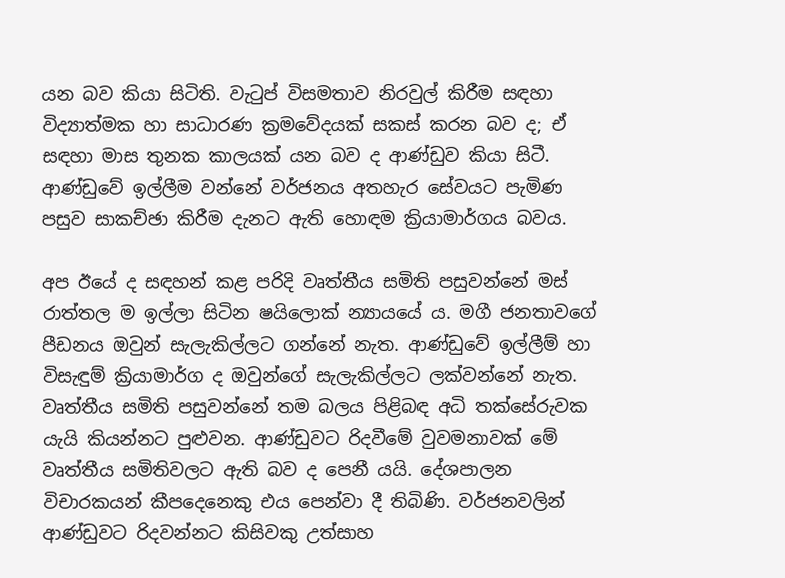යන බව කියා සිටිති. වැටුප් විසමතාව නිරවුල් කිරීම සඳහා විද්‍යාත්මක හා සාධාරණ ක්‍රමවේදයක් සකස් කරන බව ද; ඒ සඳහා මාස තුනක කාලයක් යන බව ද ආණ්ඩුව කියා සිටී. ආණ්ඩුවේ ඉල්ලීම වන්නේ වර්ජනය අතහැර සේවයට පැමිණ පසුව සාකච්ඡා කිරීම දැනට ඇති හොඳම ක්‍රියාමාර්ගය ‍බවය.

අප ඊයේ ද සඳහන් කළ පරිදි වෘත්තීය සමිති පසුවන්නේ මස් රාත්තල ම ඉල්ලා සිටින ෂයිලොක් න්‍යායයේ ය. මගී ජනතාවගේ පීඩනය ඔවුන් සැලැකිල්ලට ගන්නේ නැත. ආණ්ඩුවේ ඉල්ලීම් හා විසැඳුම් ක්‍රියාමාර්ග ද ඔවුන්ගේ සැලැකිල්ලට ලක්වන්නේ නැත. වෘත්තීය සමිති පසුවන්නේ තම බලය පිළිබඳ අධි තක්සේරුවක යැයි කියන්නට පුළුවන. ආණ්ඩුවට රිදවීමේ වුවමනාවක් මේ වෘත්තීය සමිතිවලට ඇති බව ද පෙනී යයි. දේශපාලන විචාරකයන් කීපදෙනෙකු එය පෙන්වා දී තිබිණි. වර්ජනවලින් ආණ්ඩුවට රිදවන්නට කිසිවකු උත්සාහ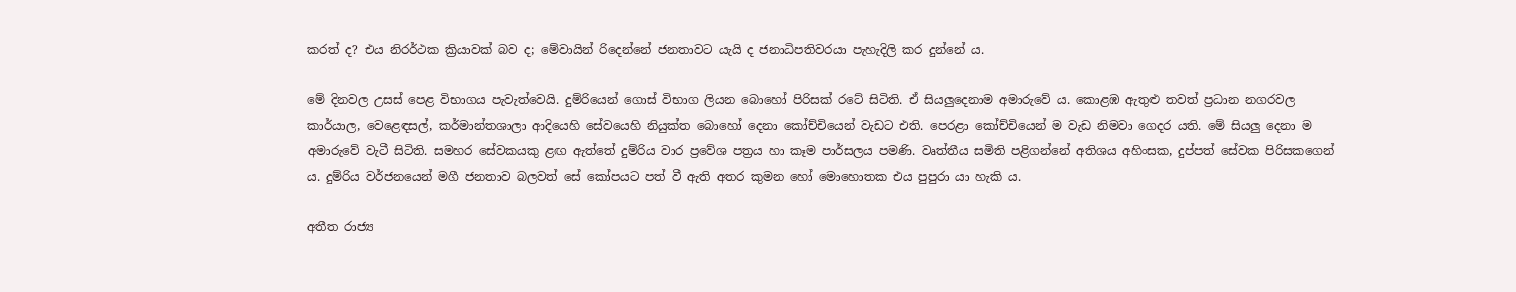කරත් ද? එය නිරර්ථක ක්‍රියාවක් බව ද; මේවායින් රිදෙන්නේ ජනතාවට යැයි ද ජනාධිපතිවරයා පැහැදිලි කර දුන්නේ ය.

මේ දිනවල උසස් පෙළ විභාගය පැවැත්වෙයි. දුම්රියෙන් ගොස් විභාග ලියන බොහෝ පිරිසක් ‍රටේ සිටිති. ඒ සියලුදෙනාම අමාරුවේ ය. කොළඹ ඇතුළු තවත් ප්‍රධාන නගරවල කාර්යාල, වෙළෙඳසල්, කර්මාන්තශාලා ආදියෙහි සේවයෙහි නියුක්ත බොහෝ දෙනා කෝච්චියෙන් වැඩට එති. පෙරළා කෝච්චියෙන් ම වැඩ නිමවා ගෙදර යති. මේ සියලු දෙනා ම අමාරුවේ වැටී සිටිති. සමහර සේවකයකු ළඟ ඇත්තේ දුම්රිය වාර ප්‍රවේශ පත්‍රය හා කෑම පාර්සලය පමණි. වෘත්තීය සමිති පළිගන්නේ අතිශය අහිංසක, දුප්පත් සේවක පිරිසකගෙන් ය. දුම්රිය වර්ජනයෙන් මගී ජනතාව බලවත් සේ කෝපයට පත් වී ඇති අතර කුමන හෝ මොහොතක එය පුපුරා යා හැකි ය.

අතීත රාජ්‍ය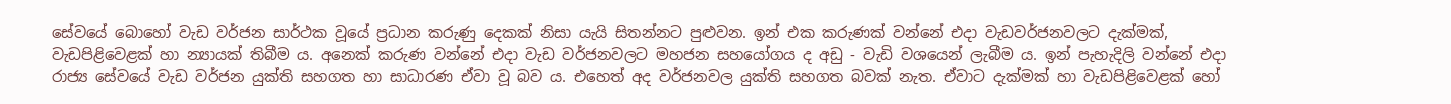සේවයේ බොහෝ වැඩ වර්ජන සාර්ථක වූයේ ප්‍රධාන කරුණු දෙකක් නිසා යැයි සිතන්නට පුළුවන. ඉන් එක කරුණක් වන්නේ එදා වැඩවර්ජනවලට දැක්මක්, වැඩපිළිවෙළක් හා න්‍යායක් තිබීම ය. අනෙක් කරුණ වන්නේ එදා වැඩ වර්ජනවලට මහජන සහයෝගය ද අඩු - වැඩි වශයෙන් ලැබීම ය. ඉන් පැහැදිලි වන්නේ එදා රාජ්‍ය සේවයේ වැඩ වර්ජන යුක්ති සහගත හා සාධාරණ ඒවා වූ බව ය. එහෙත් අද වර්ජනවල යුක්ති සහගත බවක් නැත. ඒවාට දැක්මක් හා වැඩපිළිවෙළක් හෝ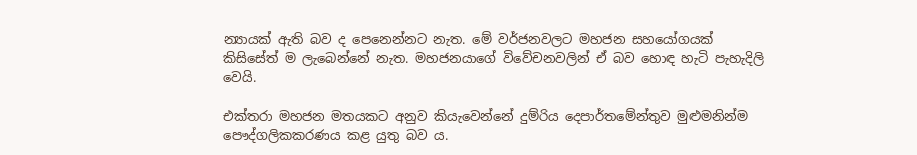න්‍යායක් ඇති බව ද පෙනෙන්නට නැත. මේ වර්ජනවලට මහජන සහයෝගයක් කිසිසේත් ම ලැබෙන්නේ නැත. මහජනයාගේ විවේචනවලින් ඒ බව හොඳ හැටි පැහැදිලි වෙයි.

එක්තරා මහජන මතයකට අනුව කියැවෙන්නේ දුම්රිය දෙපාර්තමේන්තුව මුළුමනින්ම පෞද්ගලිකකරණය කළ යුතු බව ය.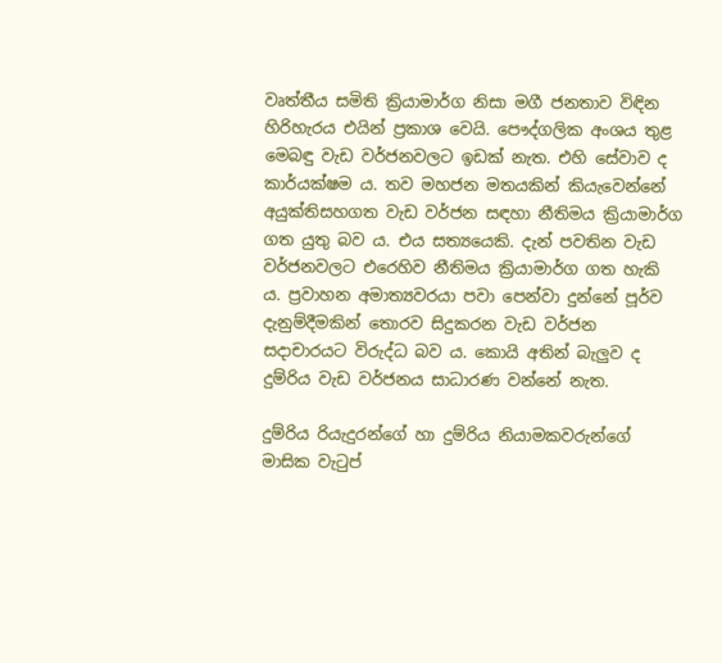වෘත්තීය සමිති ක්‍රියාමාර්ග නිසා මගී ජනතාව විඳින හිරිහැරය එයින් ප්‍රකාශ වෙයි. පෞද්ගලික අංශය තුළ මෙබඳු වැඩ වර්ජනවලට ඉඩක් නැත. එහි සේවාව ද කාර්යක්ෂම ය. තව මහජන මතයකින් කියැවෙන්නේ අයුක්තිසහගත වැඩ වර්ජන සඳහා නීතිමය ක්‍රියාමාර්ග ගත යුතු බව ය. එය සත්‍යයෙකි. දැන් පවතින වැඩ වර්ජනවලට එරෙහිව නීතිමය ක්‍රියාමාර්ග ගත හැකි ය. ප්‍රවාහන අමාත්‍යවරයා පවා පෙන්වා දුන්නේ පූර්ව දැනුම්දීමකින් තොරව සිදුකරන වැඩ වර්ජන සදාචාරයට විරුද්ධ බව ය. කොයි අතින් බැලුව ද දුම්රිය වැඩ වර්ජනය සාධාරණ වන්නේ නැත.

දුම්රිය රියැදුරන්ගේ හා දුම්රිය නියාමකවරුන්ගේ මාසික වැටුප්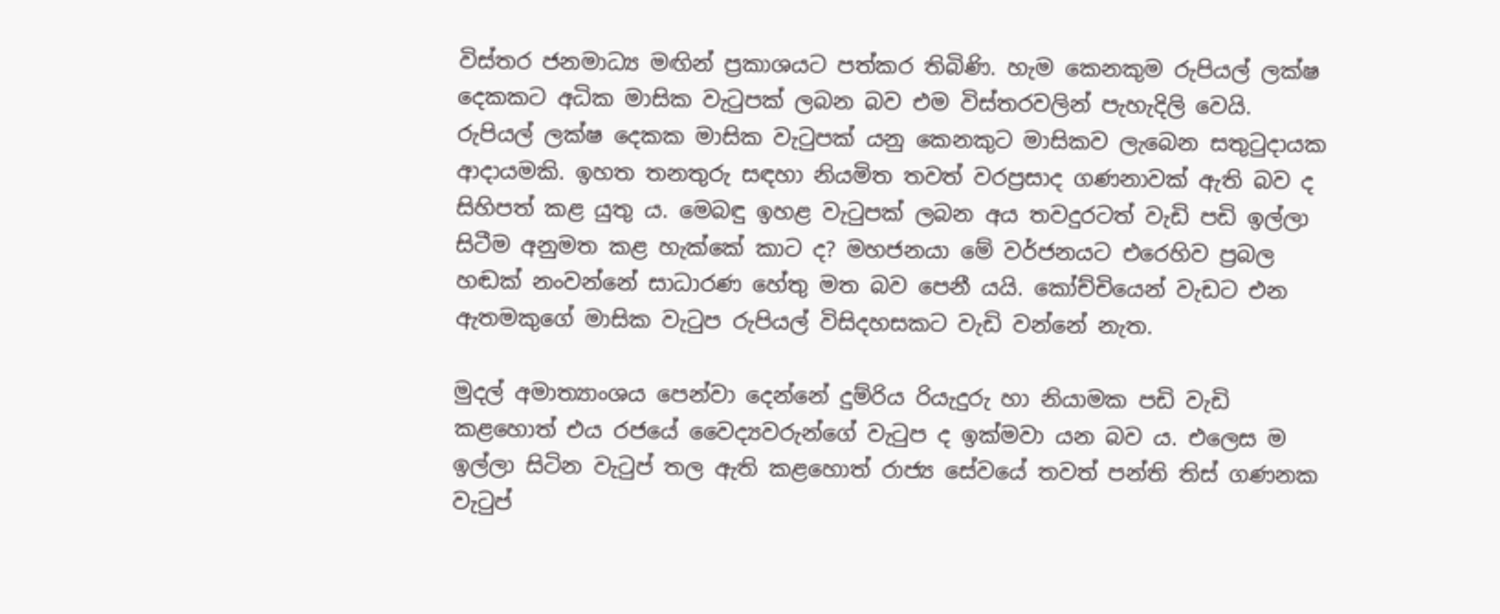විස්තර ජනමාධ්‍ය මඟින් ප්‍රකාශයට පත්කර තිබිණි. හැම කෙනකුම රුපියල් ලක්ෂ දෙකකට අධික මාසික වැටුපක් ලබන බව එම විස්තරවලින් පැහැදිලි වෙයි. රුපියල් ලක්ෂ දෙකක මාසික වැටුපක් යනු කෙනකුට මාසිකව ලැබෙන සතුටුදායක ආදායමකි. ඉහත තනතුරු සඳහා නියමිත තවත් වරප්‍රසාද ගණනාවක් ඇති බව ද සිහිපත් කළ යුතු ය. මෙබඳු ඉහළ වැටුපක් ලබන අය තවදුරටත් වැඩි පඩි ඉල්ලා සිටීම අනුමත කළ හැක්කේ කාට ද? මහජනයා මේ වර්ජනයට එරෙහිව ප්‍රබල හඬක් නංවන්නේ සාධාරණ හේතු මත බව පෙනී යයි. කෝච්චියෙන් වැඩට එන ඇතමකුගේ මාසික වැටුප රුපියල් විසිදහසකට වැඩි වන්නේ නැත.

මුදල් අමාත්‍යාංශය පෙන්වා දෙන්නේ දුම්රිය රියැදුරු හා නියාමක පඩි වැඩි කළහොත් එය රජයේ වෛද්‍යවරුන්ගේ වැටුප ද ඉක්මවා යන බව ය. එලෙස ම ඉල්ලා සිටින වැටුප් තල ඇති කළහොත් රාජ්‍ය සේවයේ තවත් පන්ති තිස් ගණනක වැටුප්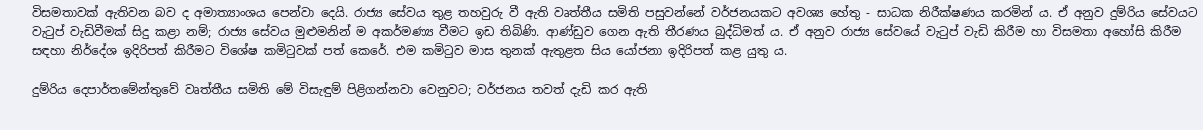විසමතාවක් ඇතිවන බව ද අමාත්‍යාංශය පෙන්වා දෙයි. රාජ්‍ය සේවය තුළ තහවුරු වී ඇති වෘත්තීය සමිති පසුවන්නේ වර්ජනයකට අවශ්‍ය හේතු - සාධක නිරීක්ෂණය කරමින් ය. ඒ අනුව දුම්රිය සේවයට වැටුප් වැඩිවීමක් සිදු කළා නම්; රාජ්‍ය සේවය මුළුමනින් ම අකර්මණ්‍ය වීමට ඉඩ තිබිණි. ආණ්ඩුව ගෙන ඇති තීරණය බුද්ධිමත් ය. ඒ අනුව රාජ්‍ය සේවයේ වැටුප් වැඩි කිරීම හා විසමතා අහෝසි කිරීම සඳහා නිර්දේශ ඉදිරිපත් කිරීමට විශේෂ කමිටුවක් පත් කෙරේ. එම කමිටුව මාස තුනක් ඇතුළත සිය යෝජනා ඉදිරිපත් කළ යුතු ය.

දුම්රිය දෙපාර්තමේන්තුවේ වෘත්තීය සමිති මේ විසැඳුම් පිළිගන්නවා වෙනුවට; වර්ජනය තවත් දැඩි කර ඇති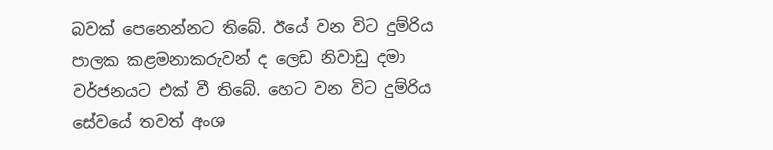බවක් පෙනෙන්නට තිබේ. ඊයේ වන විට දුම්රිය පාලක කළමනාකරුවන් ද ලෙඩ නිවාඩු දමා වර්ජනයට එක් වී තිබේ. හෙට වන විට දුම්රිය සේවයේ තවත් අංශ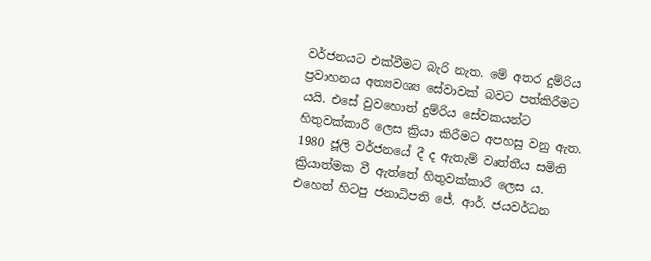වර්ජනයට එක්වීමට බැරි නැත. මේ අතර දුම්රිය ප්‍රවාහනය අත්‍යවශ්‍ය සේවාවක් බවට පත්කිරීමට යයි. එසේ වුවහොත් දුම්රිය සේවකයන්ට හිතුවක්කාරී ලෙස ක්‍රියා කිරීමට අපහසු වනු ඇත. 1980 ජූලි වර්ජනයේ දී ද ඇතැම් වෘත්තීය සමිති ක්‍රියාත්මක වී ඇත්තේ හිතුවක්කාරී ලෙස ය. එහෙත් හිටපු ජනාධිපති ජේ. ආර්. ජයවර්ධන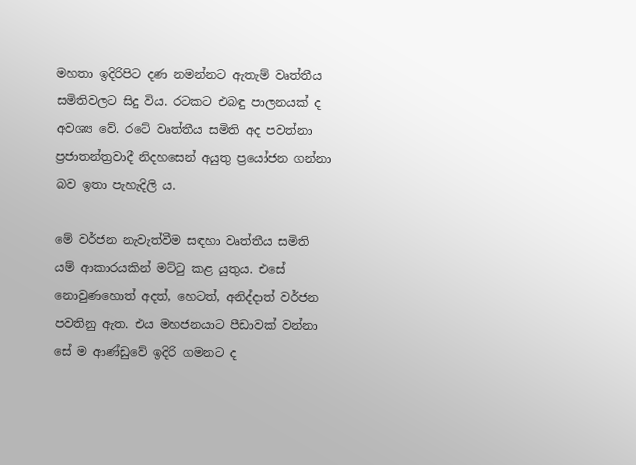මහතා ඉදිරිපිට දණ නමන්නට ඇතැම් වෘත්තීය සමිතිවලට සිදු විය. රටකට එබඳු පාලනයක් ද අවශ්‍ය වේ. රටේ වෘත්තීය සමිති අද පවත්නා ප්‍රජාතන්ත්‍රවාදී නිදහසෙන් අයුතු ප්‍රයෝජන ගන්නා බව ඉතා පැහැදිලි ය.

මේ වර්ජන නැවැත්වීම සඳහා වෘත්තීය සමිති යම් ආකාරයකින් මට්ටු කළ යුතුය. එසේ නොවුණහොත් අදත්, හෙටත්, අනිද්දාත් වර්ජන පවතිනු ඇත. එය මහජනයාට පීඩාවක් වන්නා සේ ම ආණ්ඩුවේ ඉදිරි ගමනට ද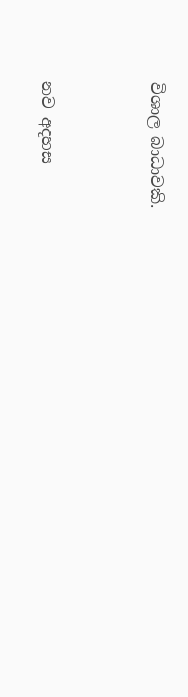විශාල බාධාවකි.



නව අදහස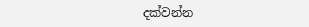දක්වන්න